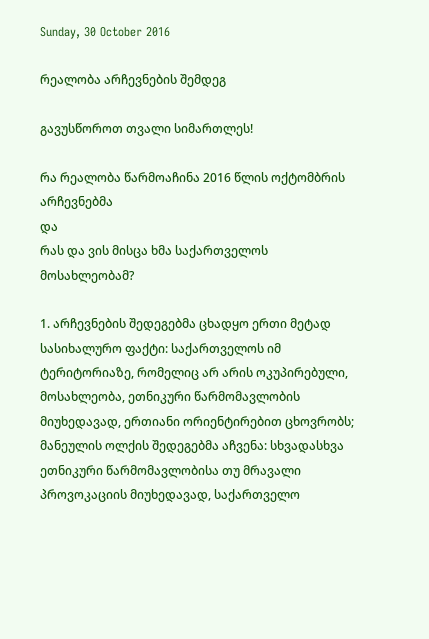Sunday, 30 October 2016

რეალობა არჩევნების შემდეგ

გავუსწოროთ თვალი სიმართლეს!

რა რეალობა წარმოაჩინა 2016 წლის ოქტომბრის არჩევნებმა
და
რას და ვის მისცა ხმა საქართველოს მოსახლეობამ?

1. არჩევნების შედეგებმა ცხადყო ერთი მეტად სასიხალურო ფაქტი: საქართველოს იმ ტერიტორიაზე, რომელიც არ არის ოკუპირებული, მოსახლეობა, ეთნიკური წარმომავლობის მიუხედავად, ერთიანი ორიენტირებით ცხოვრობს; მანეულის ოლქის შედეგებმა აჩვენა: სხვადასხვა ეთნიკური წარმომავლობისა თუ მრავალი პროვოკაციის მიუხედავად, საქართველო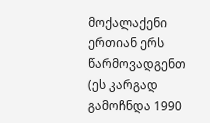მოქალაქენი ერთიან ერს წარმოვადგენთ (ეს კარგად გამოჩნდა 1990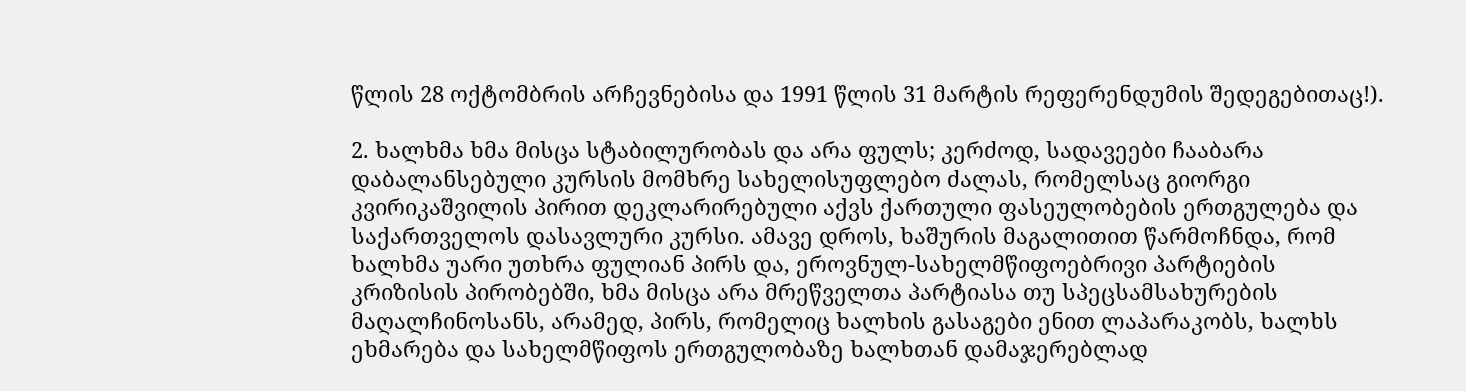წლის 28 ოქტომბრის არჩევნებისა და 1991 წლის 31 მარტის რეფერენდუმის შედეგებითაც!).

2. ხალხმა ხმა მისცა სტაბილურობას და არა ფულს; კერძოდ, სადავეები ჩააბარა დაბალანსებული კურსის მომხრე სახელისუფლებო ძალას, რომელსაც გიორგი კვირიკაშვილის პირით დეკლარირებული აქვს ქართული ფასეულობების ერთგულება და საქართველოს დასავლური კურსი. ამავე დროს, ხაშურის მაგალითით წარმოჩნდა, რომ ხალხმა უარი უთხრა ფულიან პირს და, ეროვნულ-სახელმწიფოებრივი პარტიების კრიზისის პირობებში, ხმა მისცა არა მრეწველთა პარტიასა თუ სპეცსამსახურების მაღალჩინოსანს, არამედ, პირს, რომელიც ხალხის გასაგები ენით ლაპარაკობს, ხალხს ეხმარება და სახელმწიფოს ერთგულობაზე ხალხთან დამაჯერებლად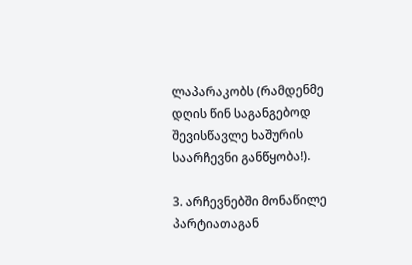ლაპარაკობს (რამდენმე დღის წინ საგანგებოდ შევისწავლე ხაშურის საარჩევნი განწყობა!).

3. არჩევნებში მონაწილე პარტიათაგან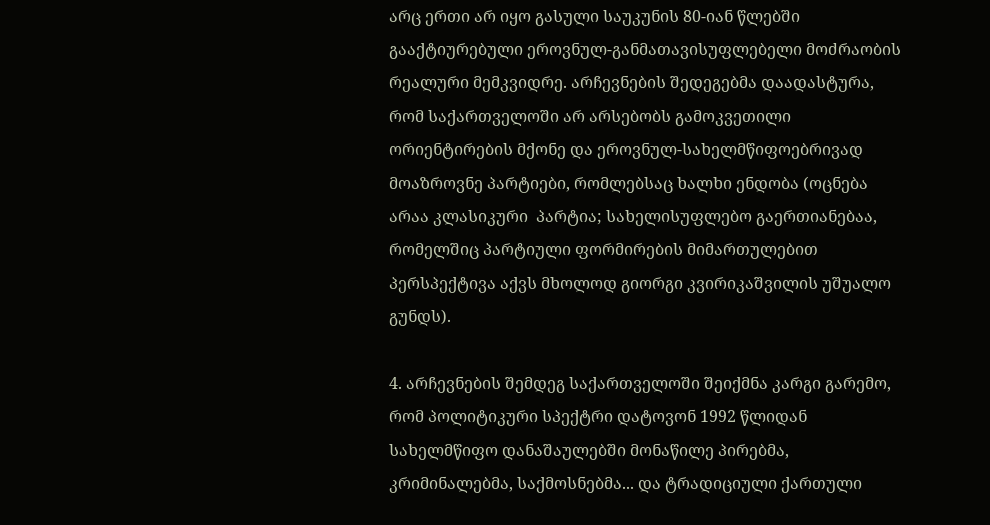არც ერთი არ იყო გასული საუკუნის 80-იან წლებში გააქტიურებული ეროვნულ-განმათავისუფლებელი მოძრაობის რეალური მემკვიდრე. არჩევნების შედეგებმა დაადასტურა, რომ საქართველოში არ არსებობს გამოკვეთილი ორიენტირების მქონე და ეროვნულ-სახელმწიფოებრივად მოაზროვნე პარტიები, რომლებსაც ხალხი ენდობა (ოცნება არაა კლასიკური  პარტია; სახელისუფლებო გაერთიანებაა, რომელშიც პარტიული ფორმირების მიმართულებით პერსპექტივა აქვს მხოლოდ გიორგი კვირიკაშვილის უშუალო გუნდს).

4. არჩევნების შემდეგ საქართველოში შეიქმნა კარგი გარემო, რომ პოლიტიკური სპექტრი დატოვონ 1992 წლიდან სახელმწიფო დანაშაულებში მონაწილე პირებმა, კრიმინალებმა, საქმოსნებმა... და ტრადიციული ქართული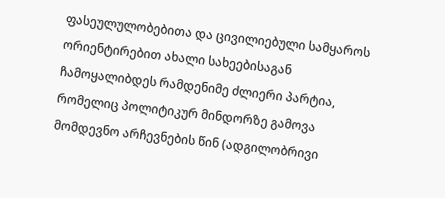ფასეულულობებითა და ცივილიებული სამყაროს ორიენტირებით ახალი სახეებისაგან ჩამოყალიბდეს რამდენიმე ძლიერი პარტია, რომელიც პოლიტიკურ მინდორზე გამოვა მომდევნო არჩევნების წინ (ადგილობრივი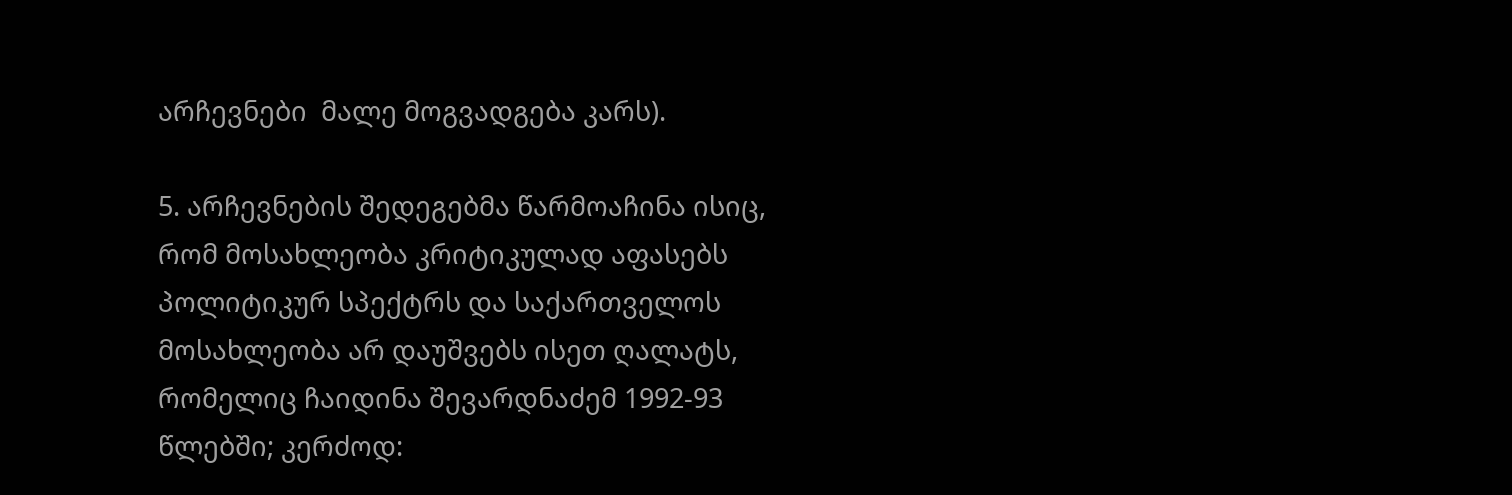არჩევნები  მალე მოგვადგება კარს).

5. არჩევნების შედეგებმა წარმოაჩინა ისიც, რომ მოსახლეობა კრიტიკულად აფასებს პოლიტიკურ სპექტრს და საქართველოს მოსახლეობა არ დაუშვებს ისეთ ღალატს, რომელიც ჩაიდინა შევარდნაძემ 1992-93 წლებში; კერძოდ: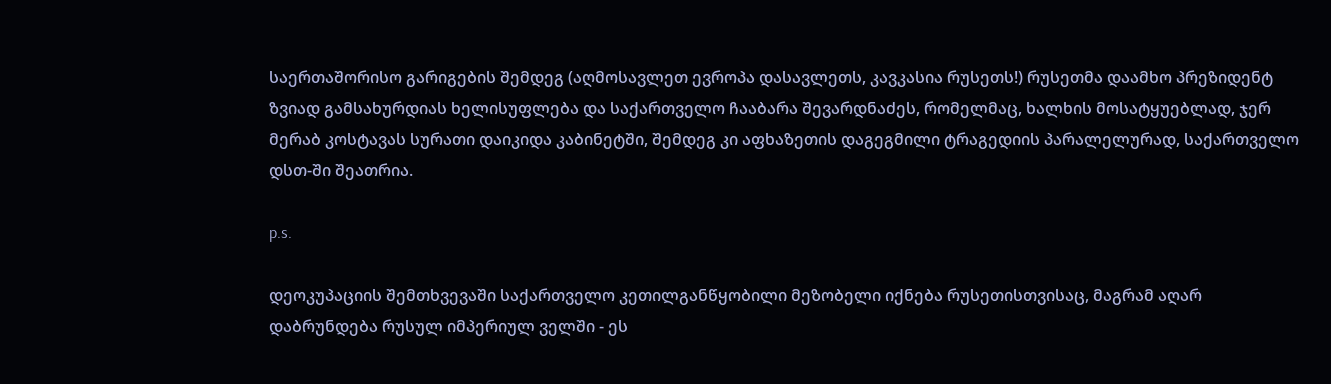საერთაშორისო გარიგების შემდეგ (აღმოსავლეთ ევროპა დასავლეთს, კავკასია რუსეთს!) რუსეთმა დაამხო პრეზიდენტ ზვიად გამსახურდიას ხელისუფლება და საქართველო ჩააბარა შევარდნაძეს, რომელმაც, ხალხის მოსატყუებლად, ჯერ მერაბ კოსტავას სურათი დაიკიდა კაბინეტში, შემდეგ კი აფხაზეთის დაგეგმილი ტრაგედიის პარალელურად, საქართველო დსთ-ში შეათრია.

p.s.

დეოკუპაციის შემთხვევაში საქართველო კეთილგანწყობილი მეზობელი იქნება რუსეთისთვისაც, მაგრამ აღარ დაბრუნდება რუსულ იმპერიულ ველში - ეს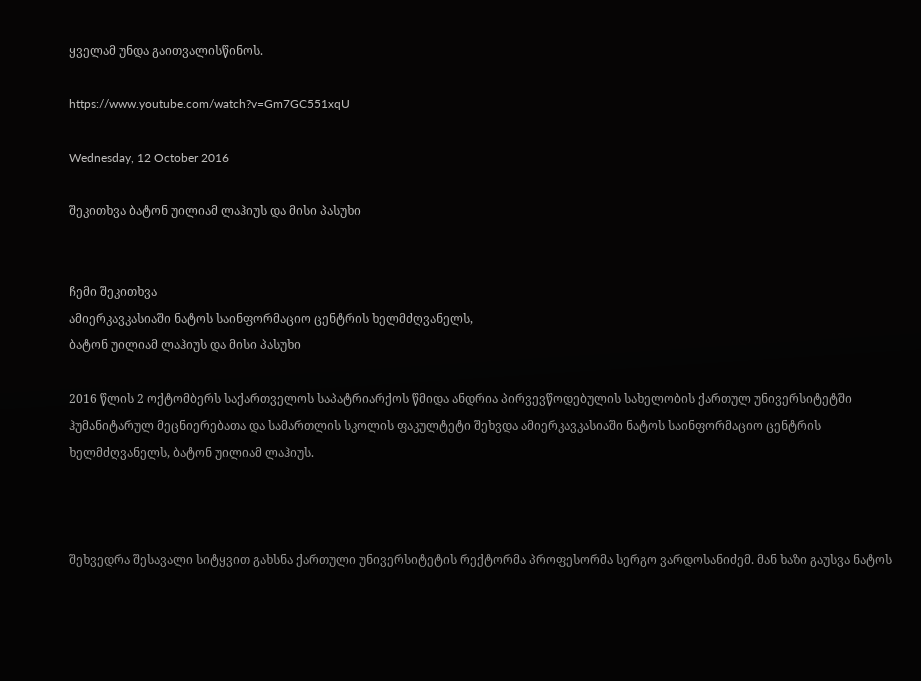ყველამ უნდა გაითვალისწინოს.

https://www.youtube.com/watch?v=Gm7GC551xqU

Wednesday, 12 October 2016

შეკითხვა ბატონ უილიამ ლაჰიუს და მისი პასუხი


ჩემი შეკითხვა
ამიერკავკასიაში ნატოს საინფორმაციო ცენტრის ხელმძღვანელს,
ბატონ უილიამ ლაჰიუს და მისი პასუხი

2016 წლის 2 ოქტომბერს საქართველოს საპატრიარქოს წმიდა ანდრია პირვევწოდებულის სახელობის ქართულ უნივერსიტეტში ჰუმანიტარულ მეცნიერებათა და სამართლის სკოლის ფაკულტეტი შეხვდა ამიერკავკასიაში ნატოს საინფორმაციო ცენტრის ხელმძღვანელს, ბატონ უილიამ ლაჰიუს.



შეხვედრა შესავალი სიტყვით გახსნა ქართული უნივერსიტეტის რექტორმა პროფესორმა სერგო ვარდოსანიძემ. მან ხაზი გაუსვა ნატოს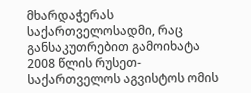მხარდაჭერას საქართველოსადმი, რაც განსაკუთრებით გამოიხატა 2008 წლის რუსეთ-საქართველოს აგვისტოს ომის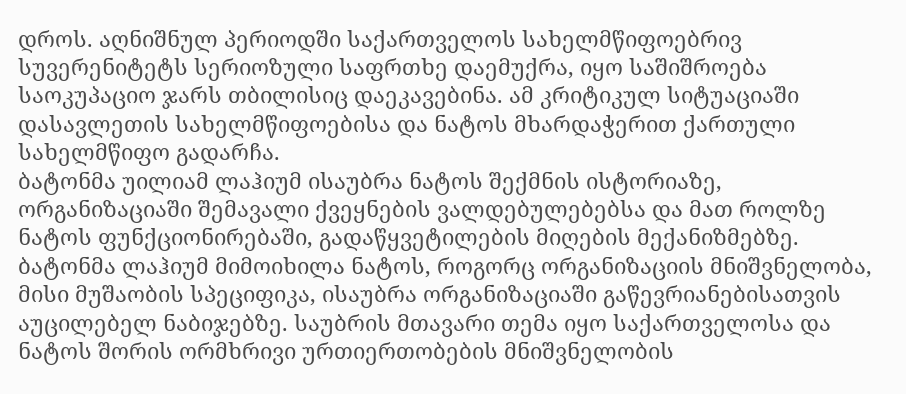დროს. აღნიშნულ პერიოდში საქართველოს სახელმწიფოებრივ სუვერენიტეტს სერიოზული საფრთხე დაემუქრა, იყო საშიშროება საოკუპაციო ჯარს თბილისიც დაეკავებინა. ამ კრიტიკულ სიტუაციაში დასავლეთის სახელმწიფოებისა და ნატოს მხარდაჭერით ქართული სახელმწიფო გადარჩა.
ბატონმა უილიამ ლაჰიუმ ისაუბრა ნატოს შექმნის ისტორიაზე, ორგანიზაციაში შემავალი ქვეყნების ვალდებულებებსა და მათ როლზე ნატოს ფუნქციონირებაში, გადაწყვეტილების მიღების მექანიზმებზე. ბატონმა ლაჰიუმ მიმოიხილა ნატოს, როგორც ორგანიზაციის მნიშვნელობა, მისი მუშაობის სპეციფიკა, ისაუბრა ორგანიზაციაში გაწევრიანებისათვის აუცილებელ ნაბიჯებზე. საუბრის მთავარი თემა იყო საქართველოსა და ნატოს შორის ორმხრივი ურთიერთობების მნიშვნელობის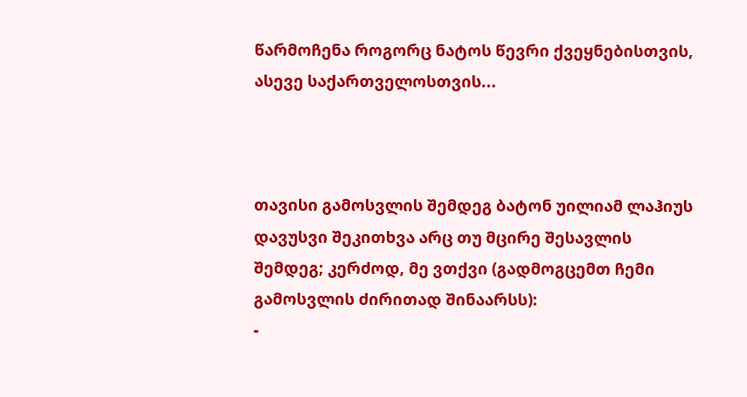წარმოჩენა როგორც ნატოს წევრი ქვეყნებისთვის, ასევე საქართველოსთვის...



თავისი გამოსვლის შემდეგ ბატონ უილიამ ლაჰიუს დავუსვი შეკითხვა არც თუ მცირე შესავლის შემდეგ; კერძოდ, მე ვთქვი (გადმოგცემთ ჩემი გამოსვლის ძირითად შინაარსს):
-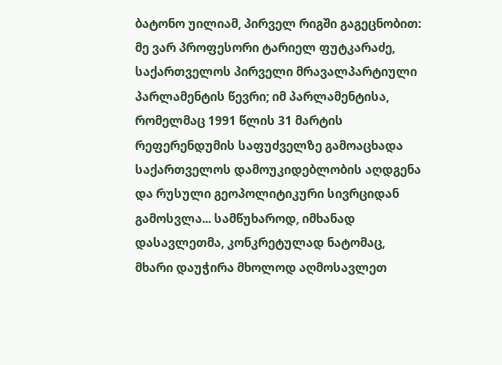ბატონო უილიამ, პირველ რიგში გაგეცნობით: მე ვარ პროფესორი ტარიელ ფუტკარაძე, საქართველოს პირველი მრავალპარტიული პარლამენტის წევრი; იმ პარლამენტისა, რომელმაც 1991 წლის 31 მარტის რეფერენდუმის საფუძველზე გამოაცხადა საქართველოს დამოუკიდებლობის აღდგენა და რუსული გეოპოლიტიკური სივრციდან გამოსვლა... სამწუხაროდ, იმხანად დასავლეთმა, კონკრეტულად ნატომაც, მხარი დაუჭირა მხოლოდ აღმოსავლეთ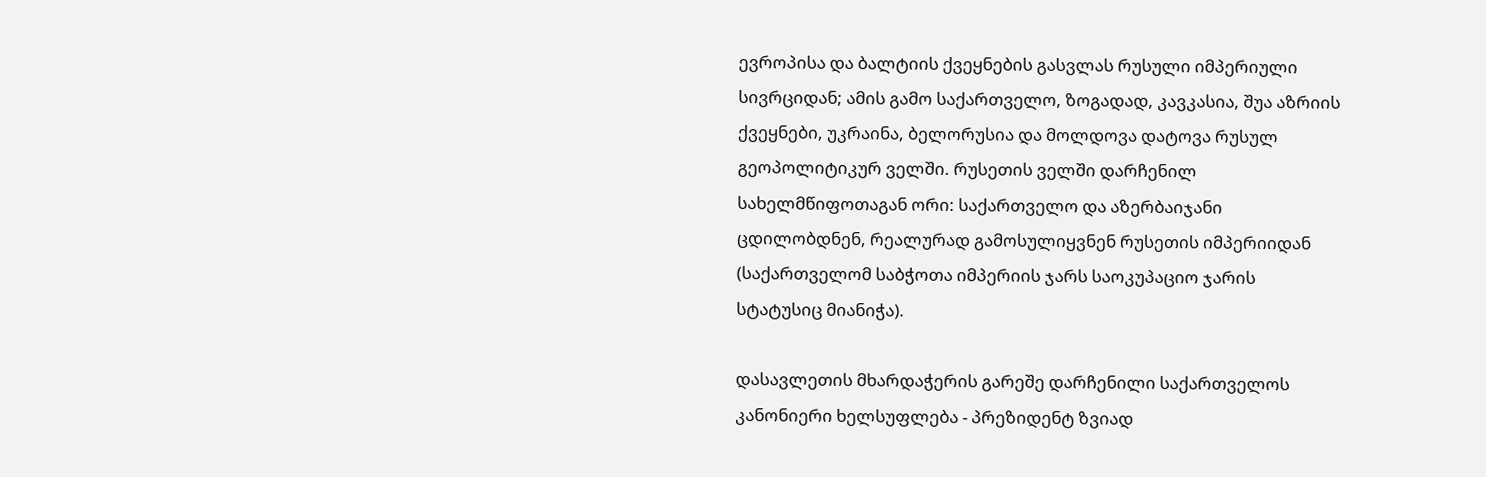ევროპისა და ბალტიის ქვეყნების გასვლას რუსული იმპერიული სივრციდან; ამის გამო საქართველო, ზოგადად, კავკასია, შუა აზრიის ქვეყნები, უკრაინა, ბელორუსია და მოლდოვა დატოვა რუსულ გეოპოლიტიკურ ველში. რუსეთის ველში დარჩენილ სახელმწიფოთაგან ორი: საქართველო და აზერბაიჯანი ცდილობდნენ, რეალურად გამოსულიყვნენ რუსეთის იმპერიიდან (საქართველომ საბჭოთა იმპერიის ჯარს საოკუპაციო ჯარის სტატუსიც მიანიჭა).

დასავლეთის მხარდაჭერის გარეშე დარჩენილი საქართველოს კანონიერი ხელსუფლება - პრეზიდენტ ზვიად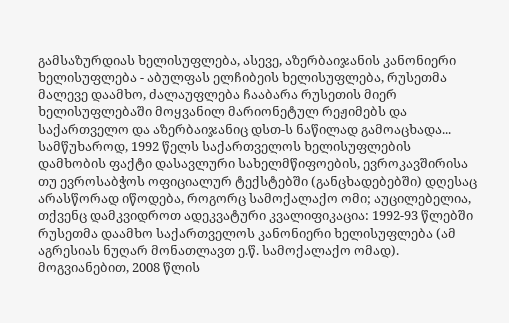გამსაზურდიას ხელისუფლება, ასევე, აზერბაიჯანის კანონიერი ხელისუფლება - აბულფას ელჩიბეის ხელისუფლება, რუსეთმა მალევე დაამხო, ძალაუფლება ჩააბარა რუსეთის მიერ ხელისუფლებაში მოყვანილ მარიონეტულ რეჟიმებს და საქართველო და აზერბაიჯანიც დსთ-ს ნაწილად გამოაცხადა... სამწუხაროდ, 1992 წელს საქართველოს ხელისუფლების დამხობის ფაქტი დასავლური სახელმწიფოების, ევროკავშირისა თუ ევროსაბჭოს ოფიციალურ ტექსტებში (განცხადებებში) დღესაც არასწორად იწოდება, როგორც სამოქალაქო ომი; აუცილებელია, თქვენც დამკვიდროთ ადეკვატური კვალიფიკაცია: 1992-93 წლებში რუსეთმა დაამხო საქართველოს კანონიერი ხელისუფლება (ამ აგრესიას ნუღარ მონათლავთ ე.წ. სამოქალაქო ომად).
მოგვიანებით, 2008 წლის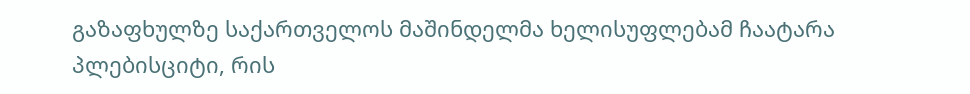გაზაფხულზე საქართველოს მაშინდელმა ხელისუფლებამ ჩაატარა პლებისციტი, რის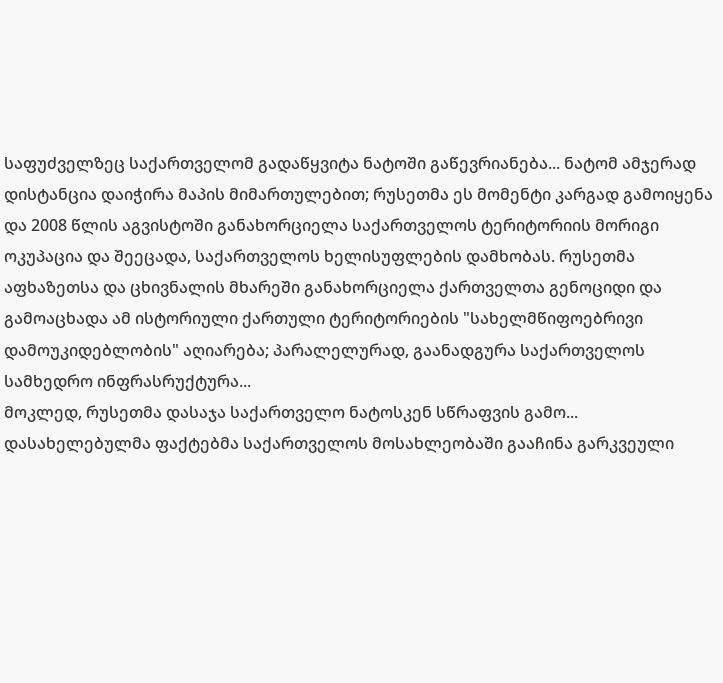საფუძველზეც საქართველომ გადაწყვიტა ნატოში გაწევრიანება... ნატომ ამჯერად დისტანცია დაიჭირა მაპის მიმართულებით; რუსეთმა ეს მომენტი კარგად გამოიყენა და 2008 წლის აგვისტოში განახორციელა საქართველოს ტერიტორიის მორიგი ოკუპაცია და შეეცადა, საქართველოს ხელისუფლების დამხობას. რუსეთმა აფხაზეთსა და ცხივნალის მხარეში განახორციელა ქართველთა გენოციდი და გამოაცხადა ამ ისტორიული ქართული ტერიტორიების "სახელმწიფოებრივი დამოუკიდებლობის" აღიარება; პარალელურად, გაანადგურა საქართველოს სამხედრო ინფრასრუქტურა...
მოკლედ, რუსეთმა დასაჯა საქართველო ნატოსკენ სწრაფვის გამო...
დასახელებულმა ფაქტებმა საქართველოს მოსახლეობაში გააჩინა გარკვეული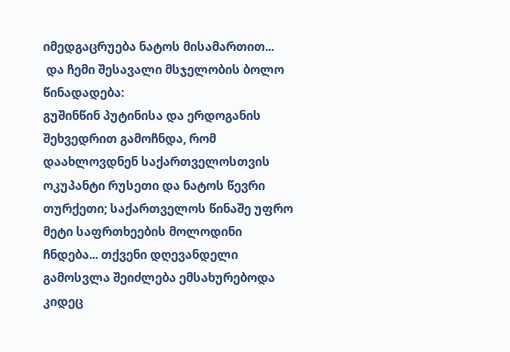იმედგაცრუება ნატოს მისამართით...
 და ჩემი შესავალი მსჯელობის ბოლო წინადადება:
გუშინწინ პუტინისა და ერდოგანის შეხვედრით გამოჩნდა, რომ დაახლოვდნენ საქართველოსთვის ოკუპანტი რუსეთი და ნატოს წევრი თურქეთი; საქართველოს წინაშე უფრო მეტი საფრთხეების მოლოდინი ჩნდება... თქვენი დღევანდელი გამოსვლა შეიძლება ემსახურებოდა კიდეც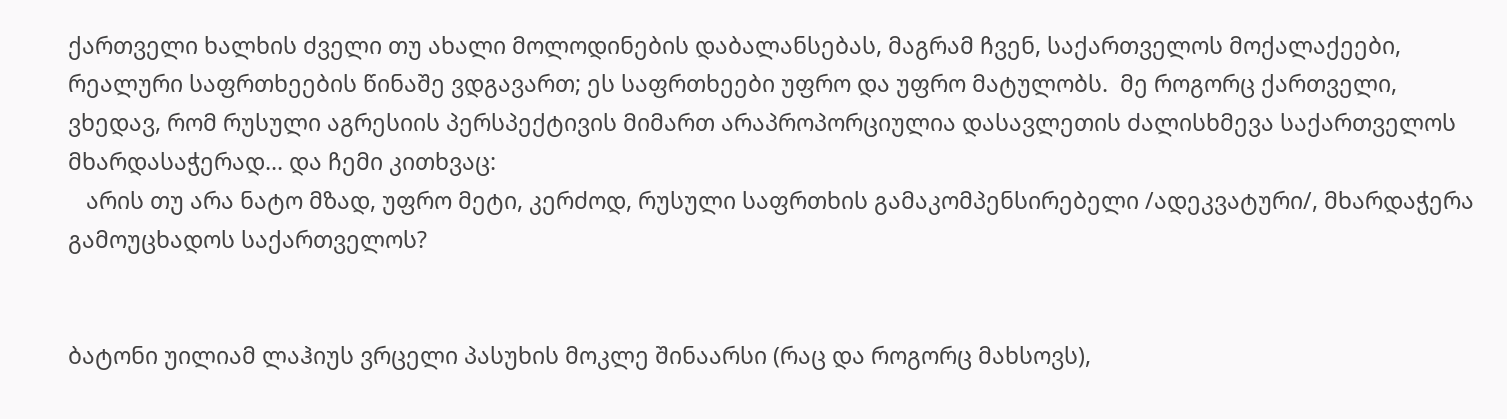ქართველი ხალხის ძველი თუ ახალი მოლოდინების დაბალანსებას, მაგრამ ჩვენ, საქართველოს მოქალაქეები,  რეალური საფრთხეების წინაშე ვდგავართ; ეს საფრთხეები უფრო და უფრო მატულობს.  მე როგორც ქართველი, ვხედავ, რომ რუსული აგრესიის პერსპექტივის მიმართ არაპროპორციულია დასავლეთის ძალისხმევა საქართველოს მხარდასაჭერად... და ჩემი კითხვაც:
   არის თუ არა ნატო მზად, უფრო მეტი, კერძოდ, რუსული საფრთხის გამაკომპენსირებელი /ადეკვატური/, მხარდაჭერა გამოუცხადოს საქართველოს?


ბატონი უილიამ ლაჰიუს ვრცელი პასუხის მოკლე შინაარსი (რაც და როგორც მახსოვს),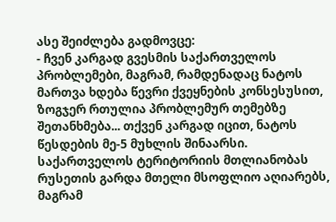ასე შეიძლება გადმოვცე:
- ჩვენ კარგად გვესმის საქართველოს პრობლემები, მაგრამ, რამდენადაც ნატოს მართვა ხდება წევრი ქვეყნების კონსესუსით, ზოგჯერ რთულია პრობლემურ თემებზე შეთანხმება... თქვენ კარგად იცით, ნატოს წესდების მე-5 მუხლის შინაარსი. საქართველოს ტერიტორიის მთლიანობას რუსეთის გარდა მთელი მსოფლიო აღიარებს, მაგრამ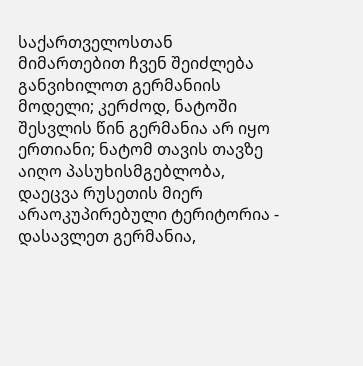საქართველოსთან მიმართებით ჩვენ შეიძლება განვიხილოთ გერმანიის მოდელი; კერძოდ, ნატოში შესვლის წინ გერმანია არ იყო ერთიანი; ნატომ თავის თავზე აიღო პასუხისმგებლობა, დაეცვა რუსეთის მიერ არაოკუპირებული ტერიტორია - დასავლეთ გერმანია,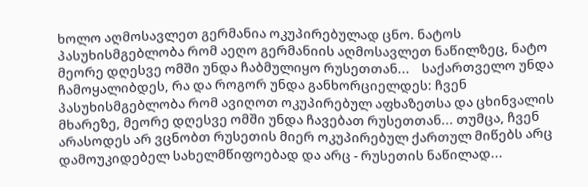ხოლო აღმოსავლეთ გერმანია ოკუპირებულად ცნო. ნატოს პასუხისმგებლობა რომ აეღო გერმანიის აღმოსავლეთ ნაწილზეც, ნატო მეორე დღესვე ომში უნდა ჩაბმულიყო რუსეთთან...    საქართველო უნდა ჩამოყალიბდეს, რა და როგორ უნდა განხორციელდეს: ჩვენ პასუხისმგებლობა რომ ავიღოთ ოკუპირებულ აფხაზეთსა და ცხინვალის მხარეზე, მეორე დღესვე ომში უნდა ჩავებათ რუსეთთან... თუმცა, ჩვენ არასოდეს არ ვცნობთ რუსეთის მიერ ოკუპირებულ ქართულ მიწებს არც დამოუკიდებელ სახელმწიფოებად და არც - რუსეთის ნაწილად...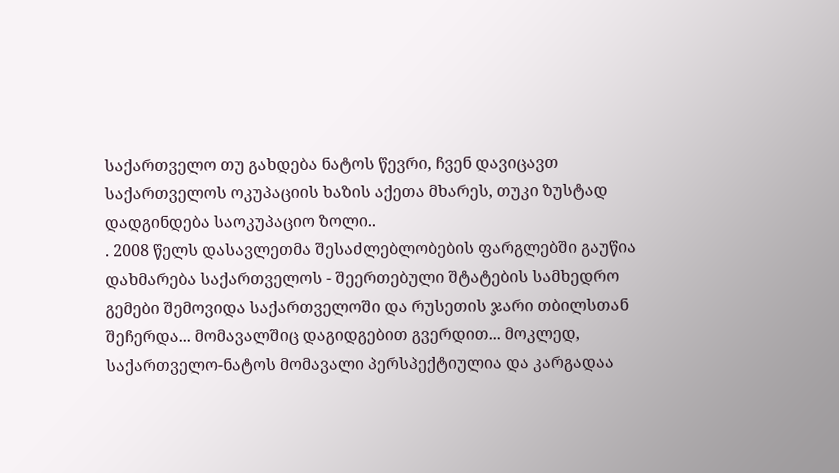საქართველო თუ გახდება ნატოს წევრი, ჩვენ დავიცავთ საქართველოს ოკუპაციის ხაზის აქეთა მხარეს, თუკი ზუსტად დადგინდება საოკუპაციო ზოლი..
. 2008 წელს დასავლეთმა შესაძლებლობების ფარგლებში გაუწია დახმარება საქართველოს - შეერთებული შტატების სამხედრო გემები შემოვიდა საქართველოში და რუსეთის ჯარი თბილსთან შეჩერდა... მომავალშიც დაგიდგებით გვერდით... მოკლედ, საქართველო-ნატოს მომავალი პერსპექტიულია და კარგადაა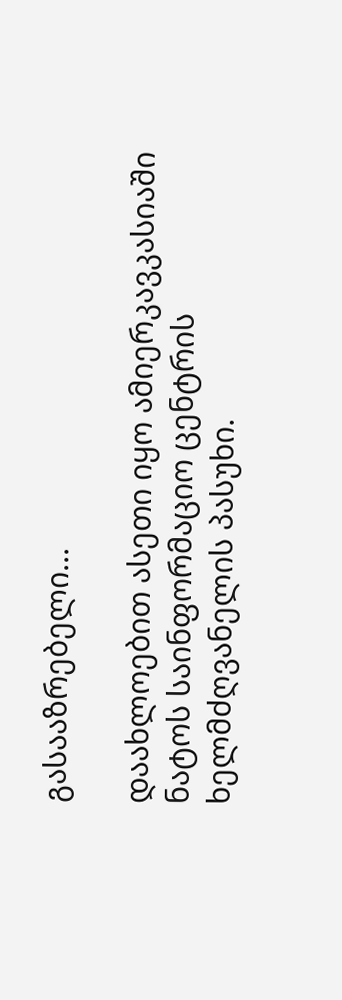გასააზრებელი...

დაახლოებით ასეთი იყო ამიერკავკასიაში ნატოს საინფორმაციო ცენტრის ხელმძღვანელის პასუხი.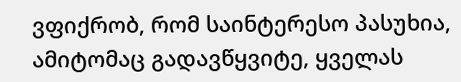ვფიქრობ, რომ საინტერესო პასუხია, ამიტომაც გადავწყვიტე, ყველას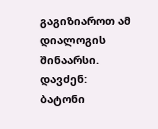გაგიზიაროთ ამ დიალოგის შინაარსი.
დავძენ:
ბატონი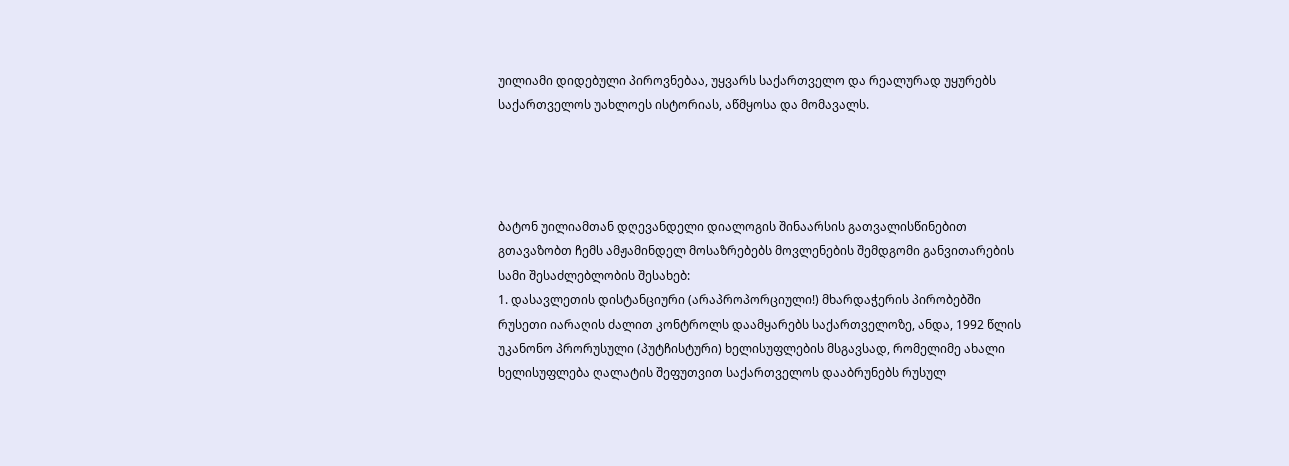უილიამი დიდებული პიროვნებაა, უყვარს საქართველო და რეალურად უყურებს საქართველოს უახლოეს ისტორიას, აწმყოსა და მომავალს.




ბატონ უილიამთან დღევანდელი დიალოგის შინაარსის გათვალისწინებით გთავაზობთ ჩემს ამჟამინდელ მოსაზრებებს მოვლენების შემდგომი განვითარების სამი შესაძლებლობის შესახებ:
1. დასავლეთის დისტანციური (არაპროპორციული!) მხარდაჭერის პირობებში რუსეთი იარაღის ძალით კონტროლს დაამყარებს საქართველოზე, ანდა, 1992 წლის უკანონო პრორუსული (პუტჩისტური) ხელისუფლების მსგავსად, რომელიმე ახალი ხელისუფლება ღალატის შეფუთვით საქართველოს დააბრუნებს რუსულ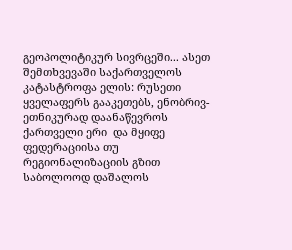გეოპოლიტიკურ სივრცეში... ასეთ შემთხვევაში საქართველოს კატასტროფა ელის: რუსეთი ყველაფერს გააკეთებს, ენობრივ-ეთნიკურად დაანაწევროს ქართველი ერი  და მყიფე ფედერაციისა თუ რეგიონალიზაციის გზით საბოლოოდ დაშალოს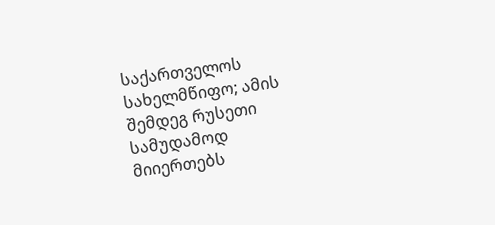საქართველოს სახელმწიფო; ამის შემდეგ რუსეთი სამუდამოდ მიიერთებს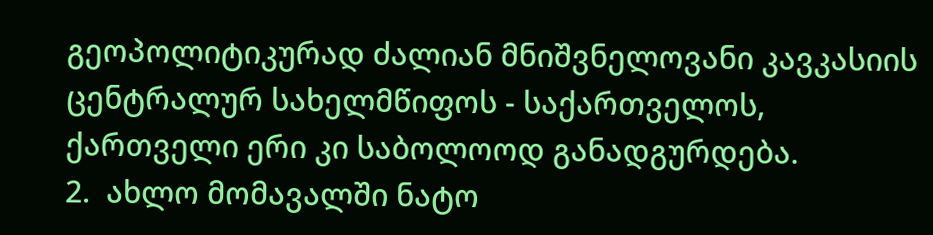გეოპოლიტიკურად ძალიან მნიშვნელოვანი კავკასიის ცენტრალურ სახელმწიფოს - საქართველოს,  ქართველი ერი კი საბოლოოდ განადგურდება.
2.  ახლო მომავალში ნატო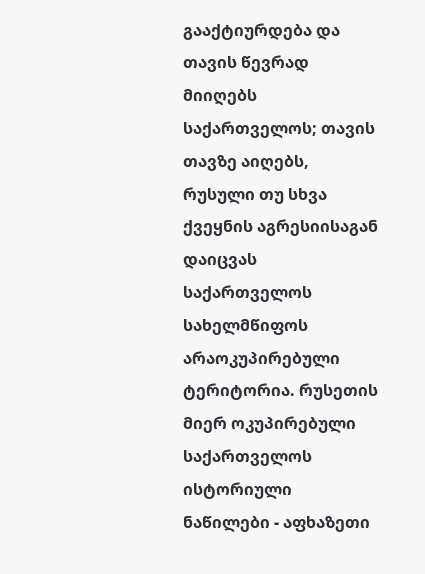გააქტიურდება და თავის წევრად მიიღებს საქართველოს; თავის თავზე აიღებს, რუსული თუ სხვა ქვეყნის აგრესიისაგან დაიცვას საქართველოს სახელმწიფოს არაოკუპირებული ტერიტორია. რუსეთის მიერ ოკუპირებული საქართველოს ისტორიული ნაწილები - აფხაზეთი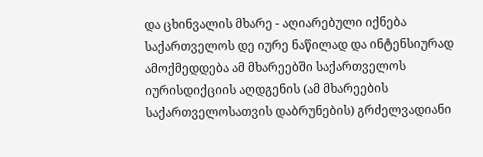და ცხინვალის მხარე - აღიარებული იქნება საქართველოს დე იურე ნაწილად და ინტენსიურად ამოქმედდება ამ მხარეებში საქართველოს იურისდიქციის აღდგენის (ამ მხარეების საქართველოსათვის დაბრუნების) გრძელვადიანი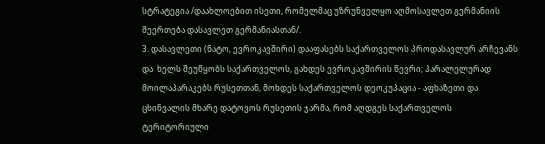სტრატეგია /დაახლოებით ისეთი, რომელმაც უზრუნველყო აღმოსავლეთ გერმანიის შეერთება დასავლეთ გერმანიასთან/.
3. დასავლეთი (ნატო, ევროკავშირი) დააფასებს საქართველოს პროდასავლურ არჩევანს და  ხელს შეუწყობს საქართველოს, გახდეს ევროკავშირის წევრი; პარალელურად მოილაპარაკებს რუსეთთან, მოხდეს საქართველოს დეოკუპაცია - აფხაზეთი და ცხინვალის მხარე დატოვოს რუსეთის ჯარმა, რომ აღდგეს საქართველოს ტერიტორიული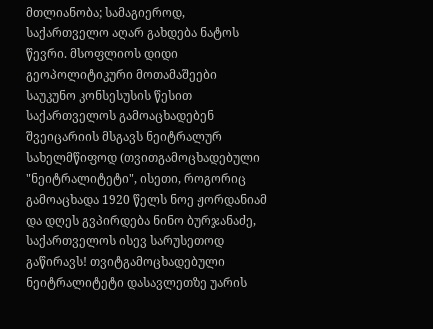მთლიანობა; სამაგიეროდ, საქართველო აღარ გახდება ნატოს წევრი. მსოფლიოს დიდი გეოპოლიტიკური მოთამაშეები საუკუნო კონსესუსის წესით საქართველოს გამოაცხადებენ შვეიცარიის მსგავს ნეიტრალურ სახელმწიფოდ (თვითგამოცხადებული "ნეიტრალიტეტი", ისეთი, როგორიც გამოაცხადა 1920 წელს ნოე ჟორდანიამ და დღეს გვპირდება ნინო ბურჯანაძე, საქართველოს ისევ სარუსეთოდ გაწირავს! თვიტგამოცხადებული ნეიტრალიტეტი დასავლეთზე უარის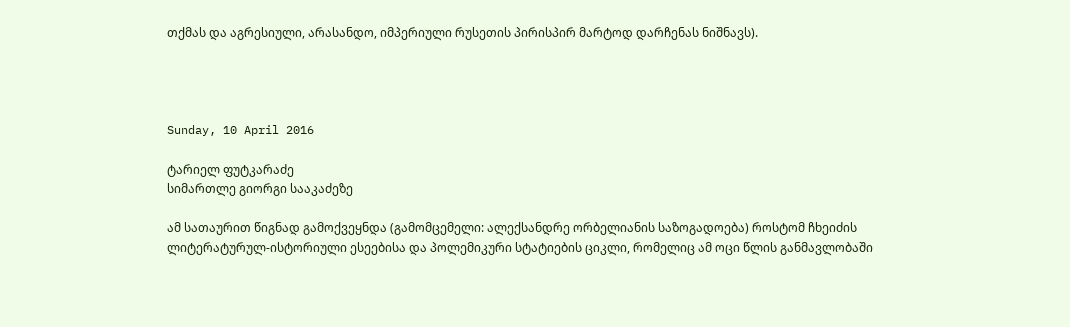თქმას და აგრესიული, არასანდო, იმპერიული რუსეთის პირისპირ მარტოდ დარჩენას ნიშნავს).




Sunday, 10 April 2016

ტარიელ ფუტკარაძე
სიმართლე გიორგი სააკაძეზე

ამ სათაურით წიგნად გამოქვეყნდა (გამომცემელი: ალექსანდრე ორბელიანის საზოგადოება) როსტომ ჩხეიძის ლიტერატურულ-ისტორიული ესეებისა და პოლემიკური სტატიების ციკლი, რომელიც ამ ოცი წლის განმავლობაში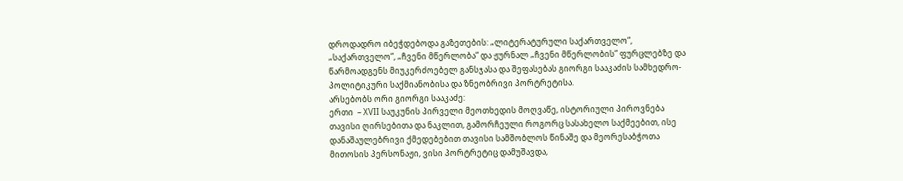დროდადრო იბეჭდებოდა გაზეთების: „ლიტერატურული საქართველო“, „საქართველო“, „ჩვენი მწერლობა“ და ჟურნალ „ჩვენი მწერლობის“ ფურცლებზე და წარმოადგენს მიუკერძოებელ განსჯასა და შეფასებას გიორგი სააკაძის სამხედრო-პოლიტიკური საქმიანობისა და ზნეობრივი პორტრეტისა.
არსებობს ორი გიორგი სააკაძე:
ერთი  – XVII საუკუნის პირველი მეოთხედის მოღვაწე, ისტორიული პიროვნება თავისი ღირსებითა და ნაკლით, გამორჩეული როგორც სასახელო საქმეებით, ისე დანაშაულებრივი ქმედებებით თავისი სამშობლოს წინაშე და მეორესაბჭოთა მითოსის პერსონაჟი, ვისი პორტრეტიც დამუშავდა,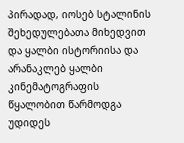პირადად, იოსებ სტალინის შეხედულებათა მიხედვით და ყალბი ისტორიისა და არანაკლებ ყალბი კინემატოგრაფის წყალობით წარმოდგა უდიდეს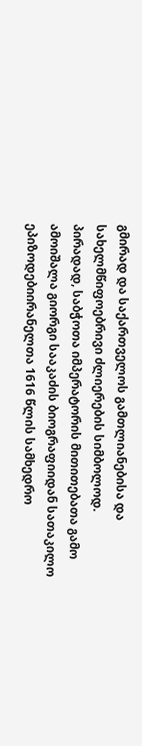გმირად და საქართველოს გამთლიანებისა და სახელმწიფოებრივი ძლიერების სიმბოლოდ.
პირადად, საბჭოთა იმპერატორის მითითებათა გამო ამოიშალა გიორგი სააკაძის ბიოგრაფიიდან სათაკილო ეპიზოდებიირანელთა 1616 წლის სამხედრო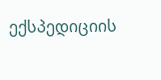ექსპედიციის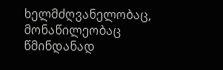ხელმძღვანელობაც, მონაწილეობაც წმინდანად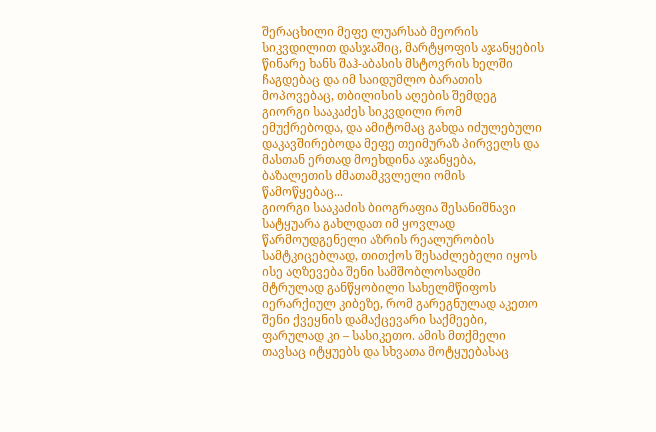შერაცხილი მეფე ლუარსაბ მეორის სიკვდილით დასჯაშიც, მარტყოფის აჯანყების წინარე ხანს შაჰ-აბასის მსტოვრის ხელში ჩაგდებაც და იმ საიდუმლო ბარათის მოპოვებაც, თბილისის აღების შემდეგ გიორგი სააკაძეს სიკვდილი რომ ემუქრებოდა, და ამიტომაც გახდა იძულებული დაკავშირებოდა მეფე თეიმურაზ პირველს და მასთან ერთად მოეხდინა აჯანყება, ბაზალეთის ძმათამკვლელი ომის წამოწყებაც...
გიორგი სააკაძის ბიოგრაფია შესანიშნავი სატყუარა გახლდათ იმ ყოვლად წარმოუდგენელი აზრის რეალურობის სამტკიცებლად, თითქოს შესაძლებელი იყოს ისე აღზევება შენი სამშობლოსადმი მტრულად განწყობილი სახელმწიფოს იერარქიულ კიბეზე, რომ გარეგნულად აკეთო შენი ქვეყნის დამაქცევარი საქმეები, ფარულად კი – სასიკეთო. ამის მთქმელი თავსაც იტყუებს და სხვათა მოტყუებასაც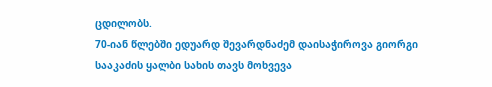ცდილობს.
70-იან წლებში ედუარდ შევარდნაძემ დაისაჭიროვა გიორგი სააკაძის ყალბი სახის თავს მოხვევა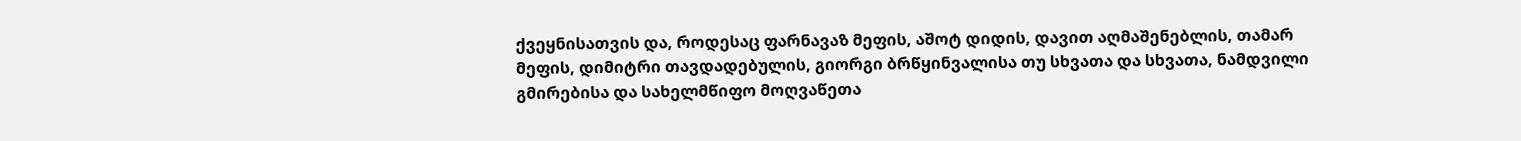ქვეყნისათვის და, როდესაც ფარნავაზ მეფის, აშოტ დიდის, დავით აღმაშენებლის, თამარ მეფის, დიმიტრი თავდადებულის, გიორგი ბრწყინვალისა თუ სხვათა და სხვათა, ნამდვილი გმირებისა და სახელმწიფო მოღვაწეთა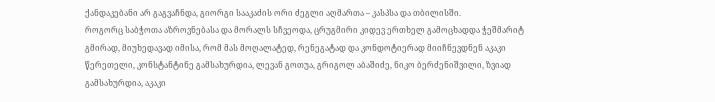ქანდაკებანი არ გაგვაჩნდა, გიორგი სააკაძის ორი ძეგლი აღმართა – კასპსა და თბილისში.
როგორც საბჭოთა აზროვნებასა და მორალს სჩვეოდა, ცრუგმირი კიდევ ერთხელ გამოცხადდა ჭეშმარიტ გმირად, მიუხედავად იმისა, რომ მას მოღალატედ, რენეგატად და კონდოტიერად მიიჩნევდნენ აკაკი წერეთელი, კონსტანტინე გამსახურდია, ლევან გოთუა, გრიგოლ აბაშიძე, ნიკო ბერძენიშვილი, ზვიად გამსახურდია, აკაკი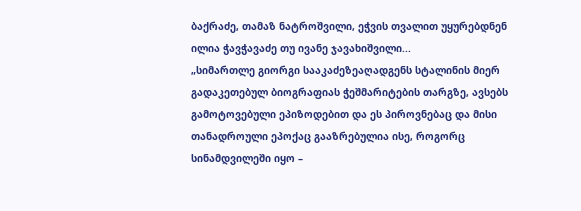ბაქრაძე, თამაზ ნატროშვილი, ეჭვის თვალით უყურებდნენ ილია ჭავჭავაძე თუ ივანე ჯავახიშვილი...
„სიმართლე გიორგი სააკაძეზეაღადგენს სტალინის მიერ გადაკეთებულ ბიოგრაფიას ჭეშმარიტების თარგზე, ავსებს გამოტოვებული ეპიზოდებით და ეს პიროვნებაც და მისი თანადროული ეპოქაც გააზრებულია ისე, როგორც სინამდვილეში იყო –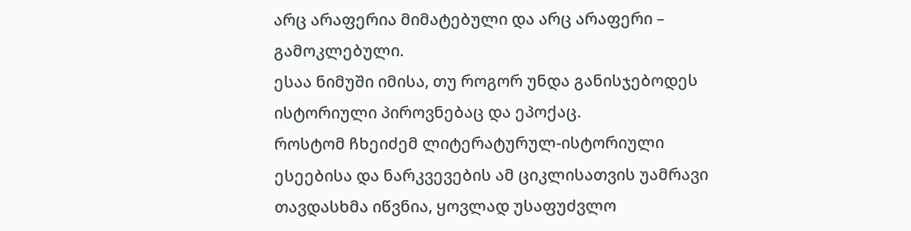არც არაფერია მიმატებული და არც არაფერი – გამოკლებული.
ესაა ნიმუში იმისა, თუ როგორ უნდა განისჯებოდეს ისტორიული პიროვნებაც და ეპოქაც.
როსტომ ჩხეიძემ ლიტერატურულ-ისტორიული ესეებისა და ნარკვევების ამ ციკლისათვის უამრავი თავდასხმა იწვნია, ყოვლად უსაფუძვლო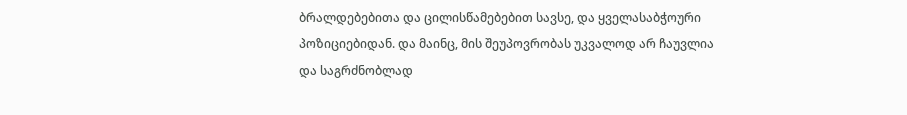ბრალდებებითა და ცილისწამებებით სავსე, და ყველასაბჭოური პოზიციებიდან. და მაინც, მის შეუპოვრობას უკვალოდ არ ჩაუვლია და საგრძნობლად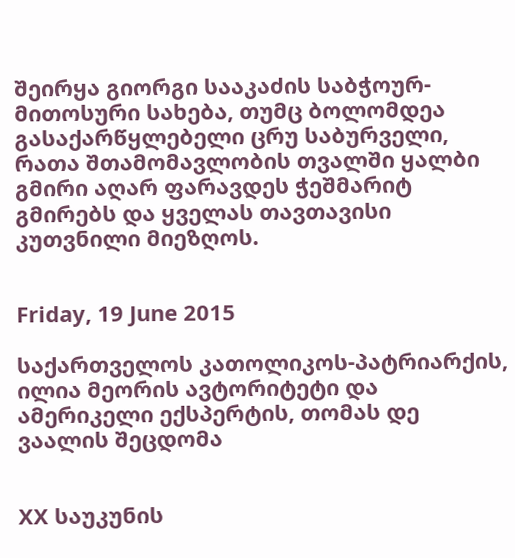შეირყა გიორგი სააკაძის საბჭოურ-მითოსური სახება, თუმც ბოლომდეა გასაქარწყლებელი ცრუ საბურველი, რათა შთამომავლობის თვალში ყალბი გმირი აღარ ფარავდეს ჭეშმარიტ გმირებს და ყველას თავთავისი კუთვნილი მიეზღოს.


Friday, 19 June 2015

საქართველოს კათოლიკოს-პატრიარქის, ილია მეორის ავტორიტეტი და ამერიკელი ექსპერტის, თომას დე ვაალის შეცდომა


XX საუკუნის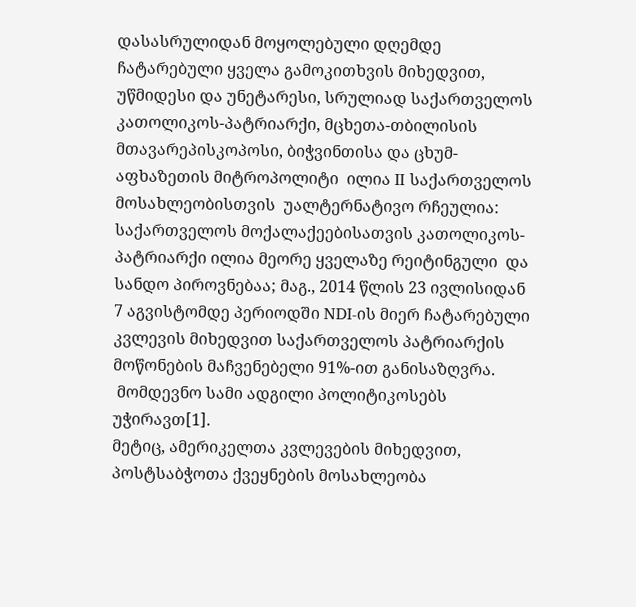დასასრულიდან მოყოლებული დღემდე ჩატარებული ყველა გამოკითხვის მიხედვით,  უწმიდესი და უნეტარესი, სრულიად საქართველოს კათოლიკოს-პატრიარქი, მცხეთა-თბილისის მთავარეპისკოპოსი, ბიჭვინთისა და ცხუმ-აფხაზეთის მიტროპოლიტი  ილია II საქართველოს მოსახლეობისთვის  უალტერნატივო რჩეულია: საქართველოს მოქალაქეებისათვის კათოლიკოს-პატრიარქი ილია მეორე ყველაზე რეიტინგული  და სანდო პიროვნებაა; მაგ., 2014 წლის 23 ივლისიდან 7 აგვისტომდე პერიოდში NDI-ის მიერ ჩატარებული კვლევის მიხედვით საქართველოს პატრიარქის მოწონების მაჩვენებელი 91%-ით განისაზღვრა.
 მომდევნო სამი ადგილი პოლიტიკოსებს უჭირავთ[1].
მეტიც, ამერიკელთა კვლევების მიხედვით, პოსტსაბჭოთა ქვეყნების მოსახლეობა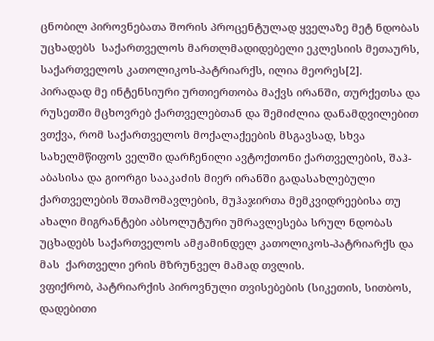ცნობილ პიროვნებათა შორის პროცენტულად ყველაზე მეტ ნდობას უცხადებს  საქართველოს მართლმადიდებელი ეკლესიის მეთაურს, საქართველოს კათოლიკოს-პატრიარქს, ილია მეორეს[2].
პირადად მე ინტენსიური ურთიერთობა მაქვს ირანში, თურქეთსა და რუსეთში მცხოვრებ ქართველებთან და შემიძლია დანამდვილებით ვთქვა, რომ საქართველოს მოქალაქეების მსგავსად, სხვა სახელმწიფოს ველში დარჩენილი ავტოქთონი ქართველების, შაჰ-აბასისა და გიორგი სააკაძის მიერ ირანში გადასახლებული ქართველების შთამომავლების, მუჰაჯირთა მემკვიდრეებისა თუ ახალი მიგრანტები აბსოლუტური უმრავლესება სრულ ნდობას უცხადებს საქართველოს ამჟამინდელ კათოლიკოს-პატრიარქს და მას  ქართველი ერის მზრუნველ მამად თვლის.
ვფიქრობ, პატრიარქის პიროვნული თვისებების (სიკეთის, სითბოს, დადებითი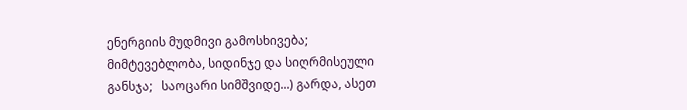ენერგიის მუდმივი გამოსხივება; მიმტევებლობა, სიდინჯე და სიღრმისეული განსჯა;   საოცარი სიმშვიდე...) გარდა, ასეთ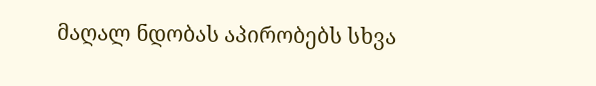მაღალ ნდობას აპირობებს სხვა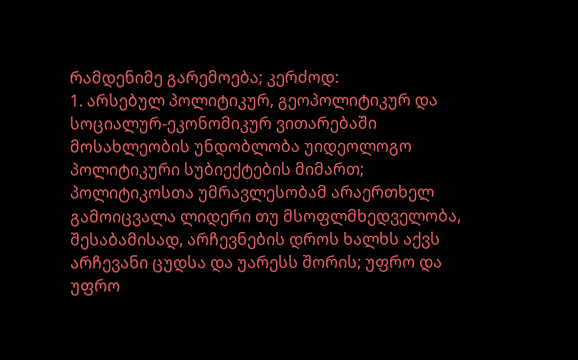რამდენიმე გარემოება; კერძოდ:
1. არსებულ პოლიტიკურ, გეოპოლიტიკურ და სოციალურ-ეკონომიკურ ვითარებაში მოსახლეობის უნდობლობა უიდეოლოგო პოლიტიკური სუბიექტების მიმართ; პოლიტიკოსთა უმრავლესობამ არაერთხელ გამოიცვალა ლიდერი თუ მსოფლმხედველობა, შესაბამისად, არჩევნების დროს ხალხს აქვს არჩევანი ცუდსა და უარესს შორის; უფრო და უფრო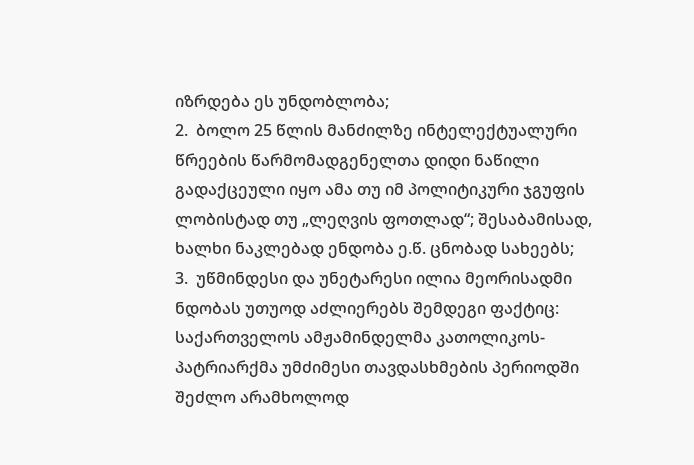იზრდება ეს უნდობლობა;
2.  ბოლო 25 წლის მანძილზე ინტელექტუალური წრეების წარმომადგენელთა დიდი ნაწილი გადაქცეული იყო ამა თუ იმ პოლიტიკური ჯგუფის ლობისტად თუ „ლეღვის ფოთლად“; შესაბამისად, ხალხი ნაკლებად ენდობა ე.წ. ცნობად სახეებს;
3.  უწმინდესი და უნეტარესი ილია მეორისადმი ნდობას უთუოდ აძლიერებს შემდეგი ფაქტიც:
საქართველოს ამჟამინდელმა კათოლიკოს-პატრიარქმა უმძიმესი თავდასხმების პერიოდში შეძლო არამხოლოდ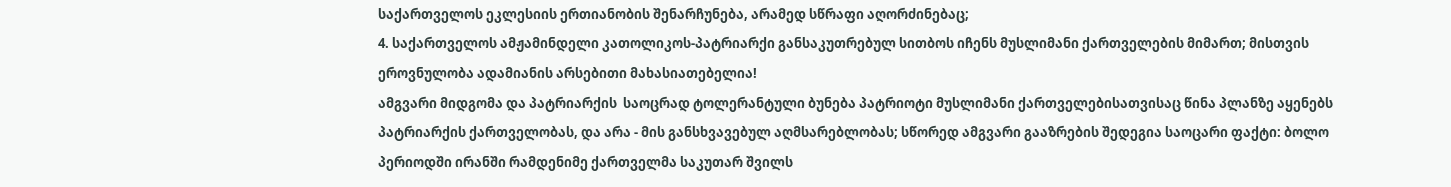საქართველოს ეკლესიის ერთიანობის შენარჩუნება, არამედ სწრაფი აღორძინებაც;
4. საქართველოს ამჟამინდელი კათოლიკოს-პატრიარქი განსაკუთრებულ სითბოს იჩენს მუსლიმანი ქართველების მიმართ; მისთვის ეროვნულობა ადამიანის არსებითი მახასიათებელია!
ამგვარი მიდგომა და პატრიარქის  საოცრად ტოლერანტული ბუნება პატრიოტი მუსლიმანი ქართველებისათვისაც წინა პლანზე აყენებს პატრიარქის ქართველობას, და არა - მის განსხვავებულ აღმსარებლობას; სწორედ ამგვარი გააზრების შედეგია საოცარი ფაქტი: ბოლო პერიოდში ირანში რამდენიმე ქართველმა საკუთარ შვილს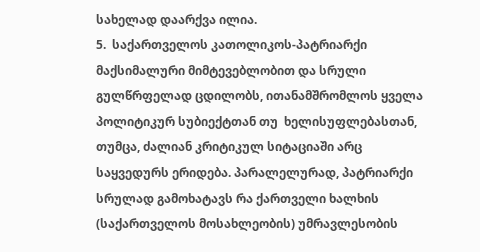სახელად დაარქვა ილია.
5.  საქართველოს კათოლიკოს-პატრიარქი მაქსიმალური მიმტევებლობით და სრული გულწრფელად ცდილობს, ითანამშრომლოს ყველა პოლიტიკურ სუბიექტთან თუ  ხელისუფლებასთან, თუმცა, ძალიან კრიტიკულ სიტაციაში არც საყვედურს ერიდება. პარალელურად, პატრიარქი სრულად გამოხატავს რა ქართველი ხალხის (საქართველოს მოსახლეობის) უმრავლესობის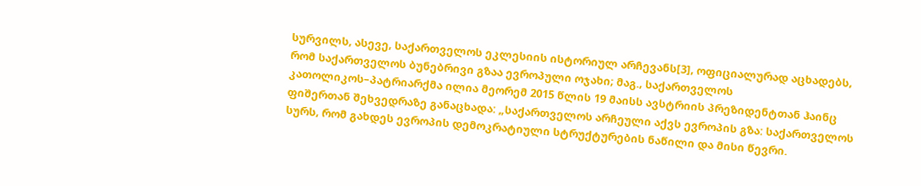სურვილს, ასევე, საქართველოს ეკლესიის ისტორიულ არჩევანს[3], ოფიციალურად აცხადებს, რომ საქართველოს ბუნებრივი გზაა ევროპული ოჯახი; მაგ., საქართველოს კათოლიკოს–პატრიარქმა ილია მეორემ 2015 წლის 19 მაისს ავსტრიის პრეზიდენტთან ჰაინც ფიშერთან შეხვედრაზე განაცხადა: „საქართველოს არჩეული აქვს ევროპის გზა: საქართველოს სურს, რომ გახდეს ევროპის დემოკრატიული სტრუქტურების ნაწილი და მისი წევრი.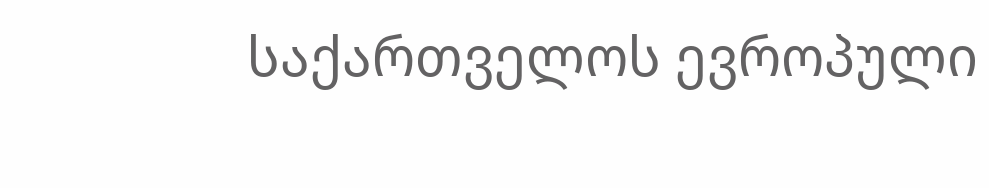საქართველოს ევროპული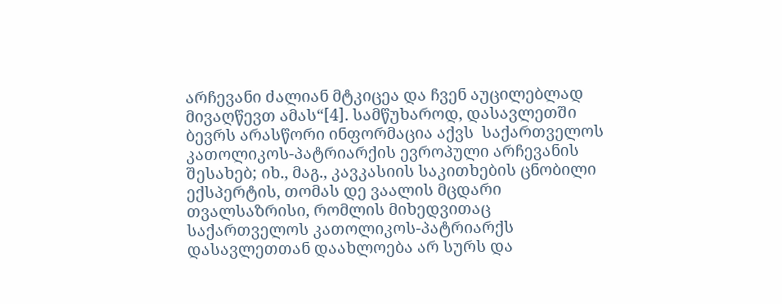არჩევანი ძალიან მტკიცეა და ჩვენ აუცილებლად მივაღწევთ ამას“[4]. სამწუხაროდ, დასავლეთში ბევრს არასწორი ინფორმაცია აქვს  საქართველოს კათოლიკოს-პატრიარქის ევროპული არჩევანის შესახებ; იხ., მაგ., კავკასიის საკითხების ცნობილი ექსპერტის, თომას დე ვაალის მცდარი თვალსაზრისი, რომლის მიხედვითაც საქართველოს კათოლიკოს-პატრიარქს დასავლეთთან დაახლოება არ სურს და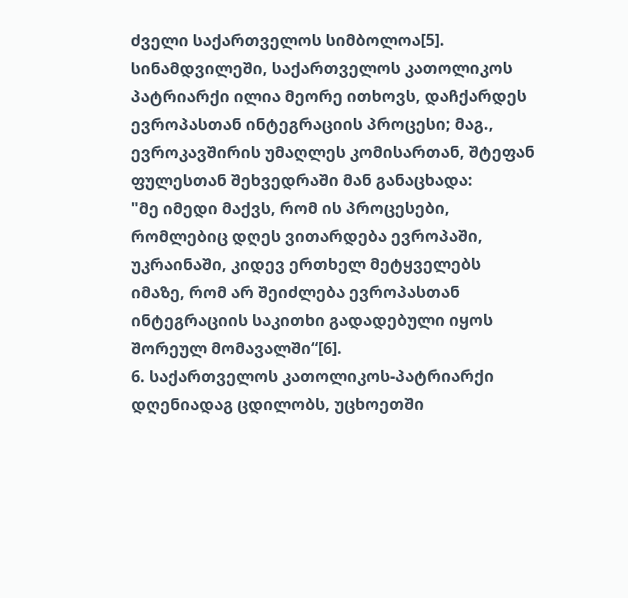ძველი საქართველოს სიმბოლოა[5]. სინამდვილეში, საქართველოს კათოლიკოს პატრიარქი ილია მეორე ითხოვს, დაჩქარდეს ევროპასთან ინტეგრაციის პროცესი; მაგ., ევროკავშირის უმაღლეს კომისართან, შტეფან ფულესთან შეხვედრაში მან განაცხადა:
"მე იმედი მაქვს, რომ ის პროცესები, რომლებიც დღეს ვითარდება ევროპაში, უკრაინაში, კიდევ ერთხელ მეტყველებს იმაზე, რომ არ შეიძლება ევროპასთან ინტეგრაციის საკითხი გადადებული იყოს შორეულ მომავალში“[6].
6. საქართველოს კათოლიკოს-პატრიარქი დღენიადაგ ცდილობს, უცხოეთში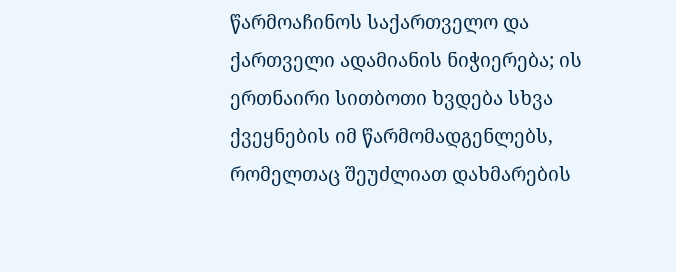წარმოაჩინოს საქართველო და ქართველი ადამიანის ნიჭიერება; ის ერთნაირი სითბოთი ხვდება სხვა ქვეყნების იმ წარმომადგენლებს, რომელთაც შეუძლიათ დახმარების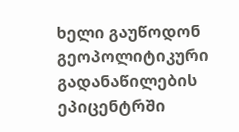ხელი გაუწოდონ გეოპოლიტიკური გადანაწილების ეპიცენტრში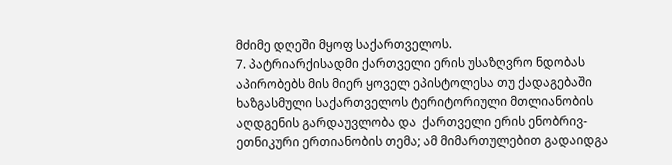მძიმე დღეში მყოფ საქართველოს.
7. პატრიარქისადმი ქართველი ერის უსაზღვრო ნდობას აპირობებს მის მიერ ყოველ ეპისტოლესა თუ ქადაგებაში ხაზგასმული საქართველოს ტერიტორიული მთლიანობის აღდგენის გარდაუვლობა და  ქართველი ერის ენობრივ-ეთნიკური ერთიანობის თემა; ამ მიმართულებით გადაიდგა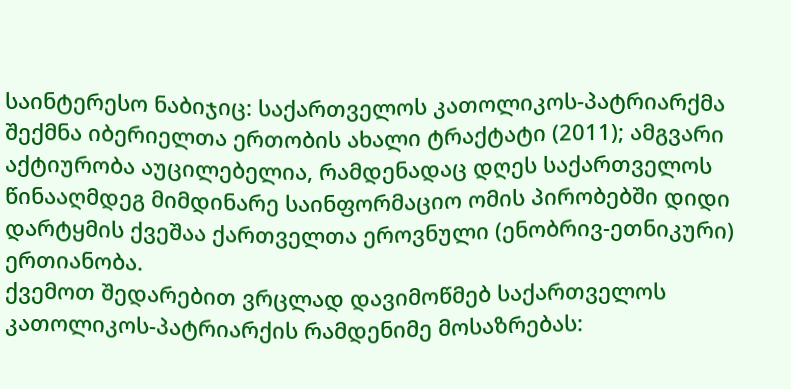საინტერესო ნაბიჯიც: საქართველოს კათოლიკოს-პატრიარქმა შექმნა იბერიელთა ერთობის ახალი ტრაქტატი (2011); ამგვარი აქტიურობა აუცილებელია, რამდენადაც დღეს საქართველოს წინააღმდეგ მიმდინარე საინფორმაციო ომის პირობებში დიდი დარტყმის ქვეშაა ქართველთა ეროვნული (ენობრივ-ეთნიკური) ერთიანობა.
ქვემოთ შედარებით ვრცლად დავიმოწმებ საქართველოს კათოლიკოს-პატრიარქის რამდენიმე მოსაზრებას: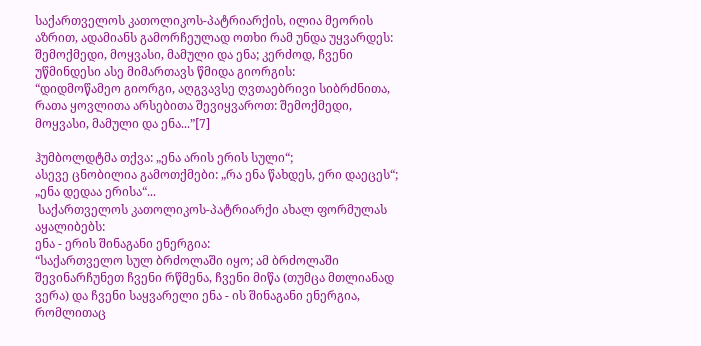საქართველოს კათოლიკოს-პატრიარქის, ილია მეორის აზრით, ადამიანს გამორჩეულად ოთხი რამ უნდა უყვარდეს: შემოქმედი, მოყვასი, მამული და ენა; კერძოდ, ჩვენი უწმინდესი ასე მიმართავს წმიდა გიორგის:
“დიდმოწამეო გიორგი, აღგვავსე ღვთაებრივი სიბრძნითა, რათა ყოვლითა არსებითა შევიყვაროთ: შემოქმედი, მოყვასი, მამული და ენა...”[7]

ჰუმბოლდტმა თქვა: „ენა არის ერის სული“;
ასევე ცნობილია გამოთქმები: „რა ენა წახდეს, ერი დაეცეს“; „ენა დედაა ერისა“...
 საქართველოს კათოლიკოს-პატრიარქი ახალ ფორმულას აყალიბებს:
ენა - ერის შინაგანი ენერგია:
“საქართველო სულ ბრძოლაში იყო; ამ ბრძოლაში შევინარჩუნეთ ჩვენი რწმენა, ჩვენი მიწა (თუმცა მთლიანად ვერა) და ჩვენი საყვარელი ენა - ის შინაგანი ენერგია, რომლითაც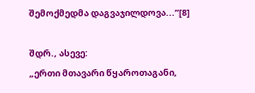შემოქმედმა დაგვაჯილდოვა...”[8]

შდრ., ასევე:
„ერთი მთავარი წყაროთაგანი,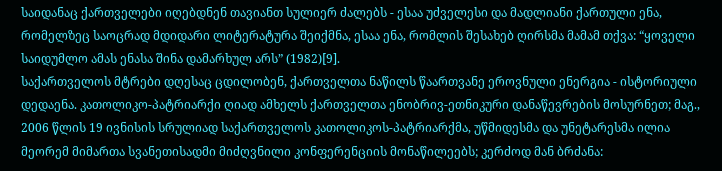საიდანაც ქართველები იღებდნენ თავიანთ სულიერ ძალებს - ესაა უძველესი და მადლიანი ქართული ენა, რომელზეც საოცრად მდიდარი ლიტერატურა შეიქმნა, ესაა ენა, რომლის შესახებ ღირსმა მამამ თქვა: “ყოველი საიდუმლო ამას ენასა შინა დამარხულ არს” (1982)[9].
საქართველოს მტრები დღესაც ცდილობენ, ქართველთა ნაწილს წაართვანე ეროვნული ენერგია - ისტორიული დედაენა. კათოლიკო-პატრიარქი ღიად ამხელს ქართველთა ენობრივ-ეთნიკური დანაწევრების მოსურნეთ; მაგ., 2006 წლის 19 ივნისის სრულიად საქართველოს კათოლიკოს-პატრიარქმა, უწმიდესმა და უნეტარესმა ილია მეორემ მიმართა სვანეთისადმი მიძღვნილი კონფერენციის მონაწილეებს; კერძოდ მან ბრძანა: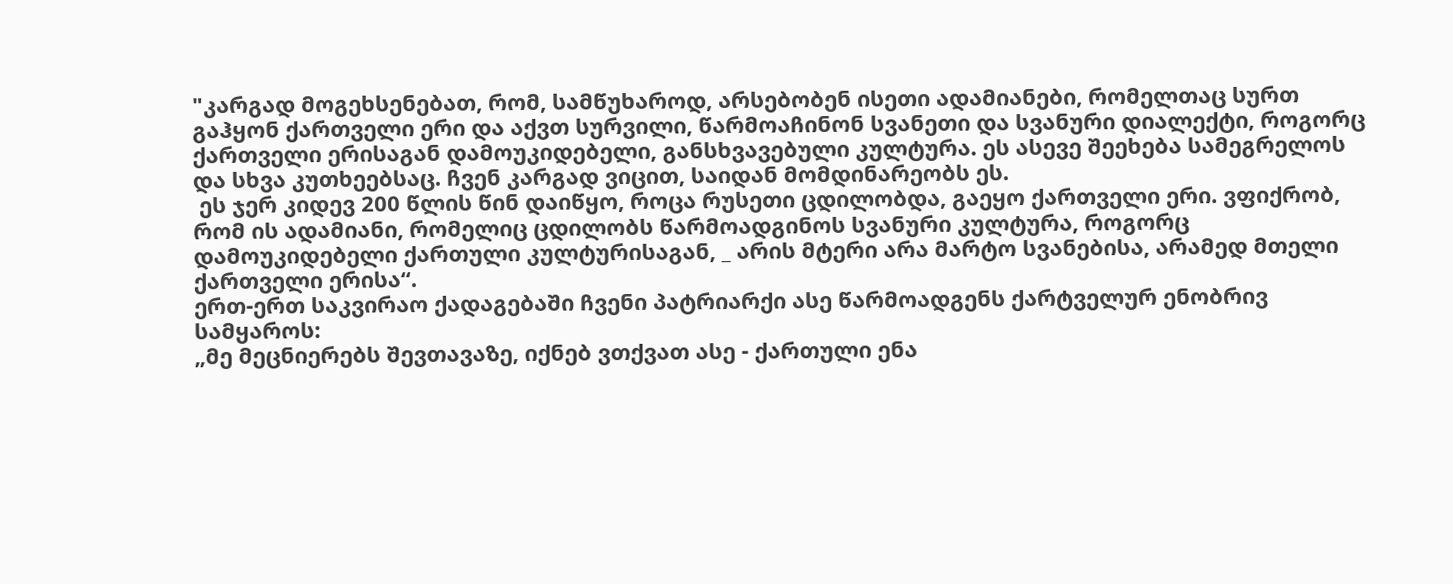"კარგად მოგეხსენებათ, რომ, სამწუხაროდ, არსებობენ ისეთი ადამიანები, რომელთაც სურთ გაჰყონ ქართველი ერი და აქვთ სურვილი, წარმოაჩინონ სვანეთი და სვანური დიალექტი, როგორც ქართველი ერისაგან დამოუკიდებელი, განსხვავებული კულტურა. ეს ასევე შეეხება სამეგრელოს და სხვა კუთხეებსაც. ჩვენ კარგად ვიცით, საიდან მომდინარეობს ეს.
 ეს ჯერ კიდევ 200 წლის წინ დაიწყო, როცა რუსეთი ცდილობდა, გაეყო ქართველი ერი. ვფიქრობ, რომ ის ადამიანი, რომელიც ცდილობს წარმოადგინოს სვანური კულტურა, როგორც დამოუკიდებელი ქართული კულტურისაგან, _ არის მტერი არა მარტო სვანებისა, არამედ მთელი ქართველი ერისა“.
ერთ-ერთ საკვირაო ქადაგებაში ჩვენი პატრიარქი ასე წარმოადგენს ქარტველურ ენობრივ სამყაროს:
„მე მეცნიერებს შევთავაზე, იქნებ ვთქვათ ასე - ქართული ენა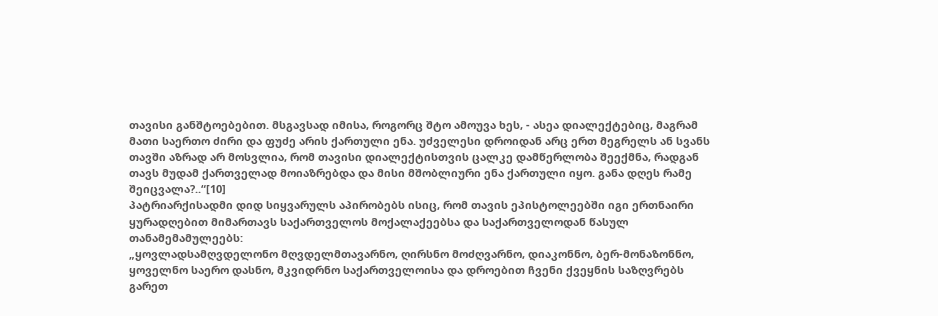თავისი განშტოებებით. მსგავსად იმისა, როგორც შტო ამოუვა ხეს, - ასეა დიალექტებიც, მაგრამ მათი საერთო ძირი და ფუძე არის ქართული ენა. უძველესი დროიდან არც ერთ მეგრელს ან სვანს თავში აზრად არ მოსვლია, რომ თავისი დიალექტისთვის ცალკე დამწერლობა შეექმნა, რადგან თავს მუდამ ქართველად მოიაზრებდა და მისი მშობლიური ენა ქართული იყო. განა დღეს რამე შეიცვალა?..“[10]
პატრიარქისადმი დიდ სიყვარულს აპირობებს ისიც, რომ თავის ეპისტოლეებში იგი ერთნაირი ყურადღებით მიმართავს საქართველოს მოქალაქეებსა და საქართველოდან წასულ თანამემამულეებს:
„ყოვლადსამღვდელონო მღვდელმთავარნო, ღირსნო მოძღვარნო, დიაკონნო, ბერ-მონაზონნო, ყოველნო საერო დასნო, მკვიდრნო საქართველოისა და დროებით ჩვენი ქვეყნის საზღვრებს გარეთ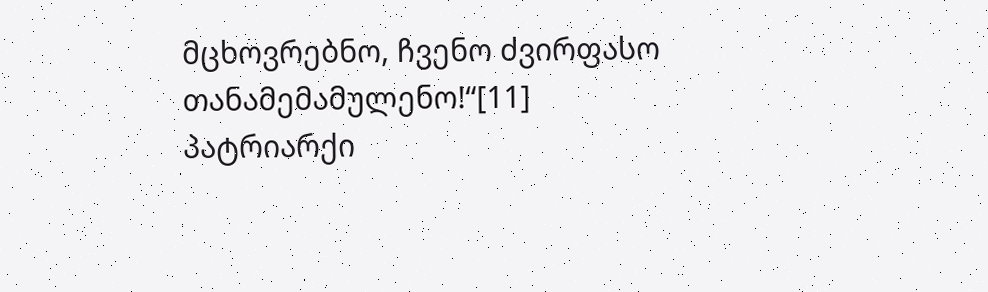მცხოვრებნო, ჩვენო ძვირფასო თანამემამულენო!“[11]
პატრიარქი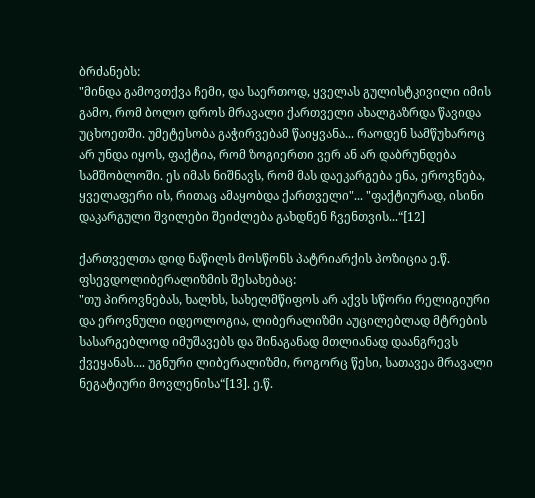ბრძანებს:
"მინდა გამოვთქვა ჩემი, და საერთოდ, ყველას გულისტკივილი იმის გამო, რომ ბოლო დროს მრავალი ქართველი ახალგაზრდა წავიდა უცხოეთში. უმეტესობა გაჭირვებამ წაიყვანა... რაოდენ სამწუხაროც არ უნდა იყოს, ფაქტია, რომ ზოგიერთი ვერ ან არ დაბრუნდება სამშობლოში. ეს იმას ნიშნავს, რომ მას დაეკარგება ენა, ეროვნება, ყველაფერი ის, რითაც ამაყობდა ქართველი"... "ფაქტიურად, ისინი დაკარგული შვილები შეიძლება გახდნენ ჩვენთვის...“[12]

ქართველთა დიდ ნაწილს მოსწონს პატრიარქის პოზიცია ე.წ. ფსევდოლიბერალიზმის შესახებაც:
"თუ პიროვნებას, ხალხს, სახელმწიფოს არ აქვს სწორი რელიგიური და ეროვნული იდეოლოგია, ლიბერალიზმი აუცილებლად მტრების სასარგებლოდ იმუშავებს და შინაგანად მთლიანად დაანგრევს ქვეყანას.... უგნური ლიბერალიზმი, როგორც წესი, სათავეა მრავალი ნეგატიური მოვლენისა“[13]. ე.წ.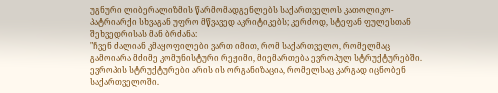უგნური ლიბერალიზმის წარმომადგენლებს საქართველოს კათოლიკო-პატრიარქი სხვაგან უფრო მწვავედ აკრიტიკებს; კერძოდ, სტეფან ფულესთან შეხვედრისას მან ბრძანა:
"ჩვენ ძალიან კმაყოფილები ვართ იმით, რომ საქართველო, რომელმაც გამოიარა მძიმე კომუნისტური რეჟიმი, მიემართება ევროპულ სტრუქტურებში. ევროპის სტრუქტურები არის ის ორგანიზაცია, რომელსაც კარგად იცნობენ საქართველოში.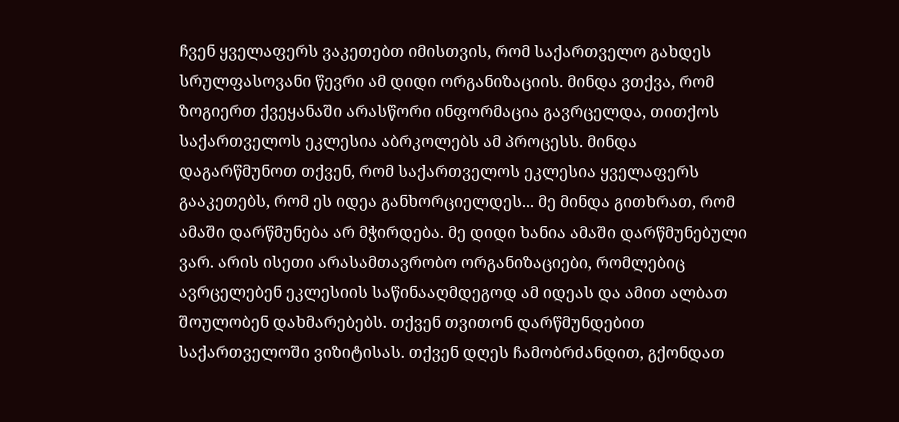ჩვენ ყველაფერს ვაკეთებთ იმისთვის, რომ საქართველო გახდეს სრულფასოვანი წევრი ამ დიდი ორგანიზაციის. მინდა ვთქვა, რომ ზოგიერთ ქვეყანაში არასწორი ინფორმაცია გავრცელდა, თითქოს საქართველოს ეკლესია აბრკოლებს ამ პროცესს. მინდა დაგარწმუნოთ თქვენ, რომ საქართველოს ეკლესია ყველაფერს გააკეთებს, რომ ეს იდეა განხორციელდეს... მე მინდა გითხრათ, რომ ამაში დარწმუნება არ მჭირდება. მე დიდი ხანია ამაში დარწმუნებული ვარ. არის ისეთი არასამთავრობო ორგანიზაციები, რომლებიც ავრცელებენ ეკლესიის საწინააღმდეგოდ ამ იდეას და ამით ალბათ შოულობენ დახმარებებს. თქვენ თვითონ დარწმუნდებით საქართველოში ვიზიტისას. თქვენ დღეს ჩამობრძანდით, გქონდათ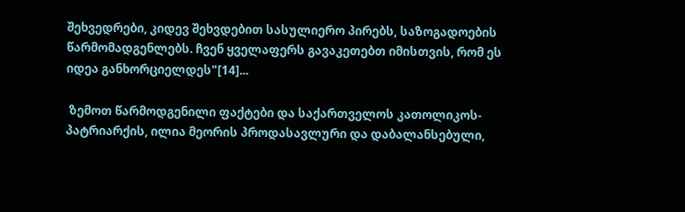შეხვედრები, კიდევ შეხვდებით სასულიერო პირებს, საზოგადოების წარმომადგენლებს. ჩვენ ყველაფერს გავაკეთებთ იმისთვის, რომ ეს იდეა განხორციელდეს"[14]...

 ზემოთ წარმოდგენილი ფაქტები და საქართველოს კათოლიკოს-პატრიარქის, ილია მეორის პროდასავლური და დაბალანსებული,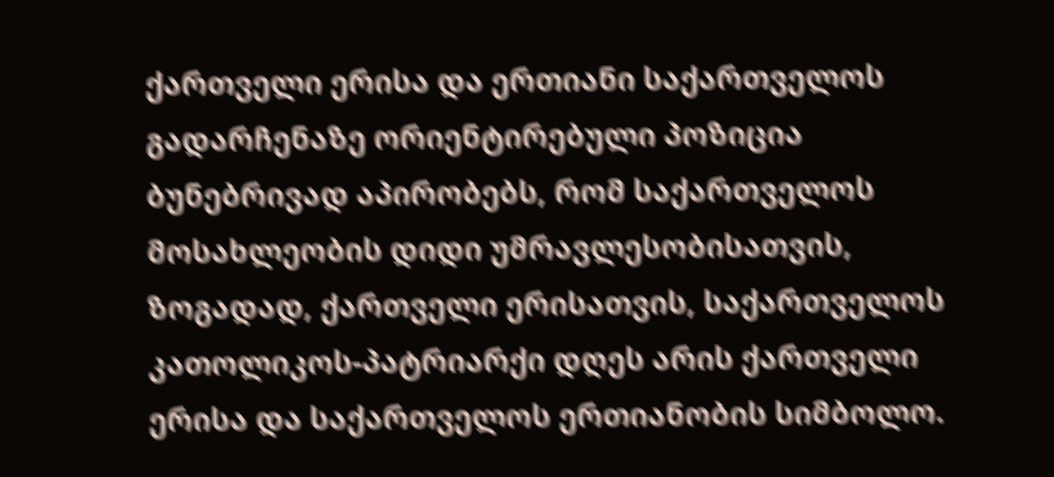ქართველი ერისა და ერთიანი საქართველოს გადარჩენაზე ორიენტირებული პოზიცია ბუნებრივად აპირობებს, რომ საქართველოს მოსახლეობის დიდი უმრავლესობისათვის, ზოგადად, ქართველი ერისათვის, საქართველოს კათოლიკოს-პატრიარქი დღეს არის ქართველი ერისა და საქართველოს ერთიანობის სიმბოლო.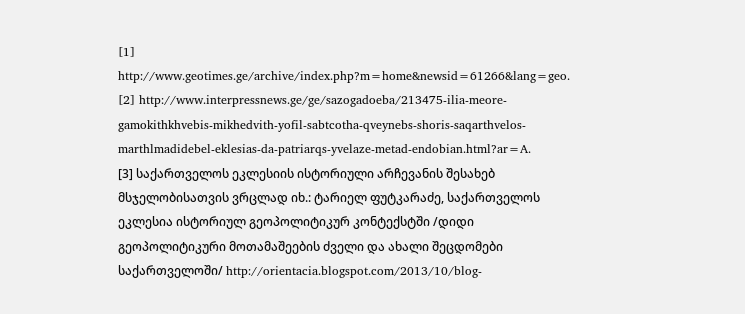[1] http://www.geotimes.ge/archive/index.php?m=home&newsid=61266&lang=geo.
[2] http://www.interpressnews.ge/ge/sazogadoeba/213475-ilia-meore-gamokithkhvebis-mikhedvith-yofil-sabtcotha-qveynebs-shoris-saqarthvelos-marthlmadidebel-eklesias-da-patriarqs-yvelaze-metad-endobian.html?ar=A.
[3] საქართველოს ეკლესიის ისტორიული არჩევანის შესახებ მსჯელობისათვის ვრცლად იხ.: ტარიელ ფუტკარაძე, საქართველოს ეკლესია ისტორიულ გეოპოლიტიკურ კონტექსტში /დიდი გეოპოლიტიკური მოთამაშეების ძველი და ახალი შეცდომები საქართველოში/ http://orientacia.blogspot.com/2013/10/blog-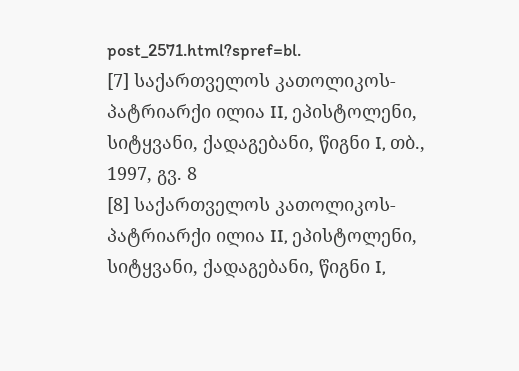post_2571.html?spref=bl.
[7] საქართველოს კათოლიკოს-პატრიარქი ილია II, ეპისტოლენი, სიტყვანი, ქადაგებანი, წიგნი I, თბ., 1997, გვ. 8
[8] საქართველოს კათოლიკოს-პატრიარქი ილია II, ეპისტოლენი, სიტყვანი, ქადაგებანი, წიგნი I,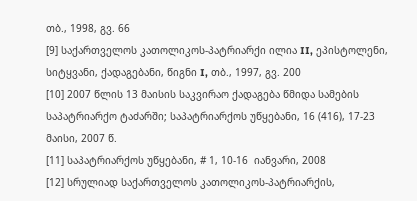თბ., 1998, გვ. 66
[9] საქართველოს კათოლიკოს-პატრიარქი ილია II, ეპისტოლენი, სიტყვანი, ქადაგებანი, წიგნი I, თბ., 1997, გვ. 200
[10] 2007 წლის 13 მაისის საკვირაო ქადაგება წმიდა სამების საპატრიარქო ტაძარში; საპატრიარქოს უწყებანი, 16 (416), 17-23 მაისი, 2007 წ.
[11] საპატრიარქოს უწყებანი, # 1, 10-16  იანვარი, 2008
[12] სრულიად საქართველოს კათოლიკოს-პატრიარქის,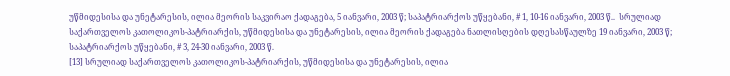უწმიდესისა და უნეტარესის, ილია მეორის საკვირაო ქადაგება, 5 იანვარი, 2003 წ; საპატრიარქოს უწყებანი, # 1, 10-16 იანვარი, 2003 წ..  სრულიად საქართველოს კათოლიკოს-პატრიარქის, უწმიდესისა და უნეტარესის, ილია მეორის ქადაგება ნათლისღების დღესასწაულზე 19 იანვარი, 2003 წ; საპატრიარქოს უწყებანი, # 3, 24-30 იანვარი, 2003 წ.
[13] სრულიად საქართველოს კათოლიკოს-პატრიარქის, უწმიდესისა და უნეტარესის, ილია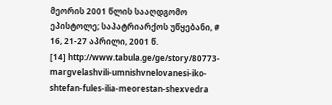მეორის 2001 წლის სააღდგომო ეპისტოლე; საპატრიარქოს უწყებანი, # 16, 21-27 აპრილი, 2001 წ.
[14] http://www.tabula.ge/ge/story/80773-margvelashvili-umnishvnelovanesi-iko-shtefan-fules-ilia-meorestan-shexvedra